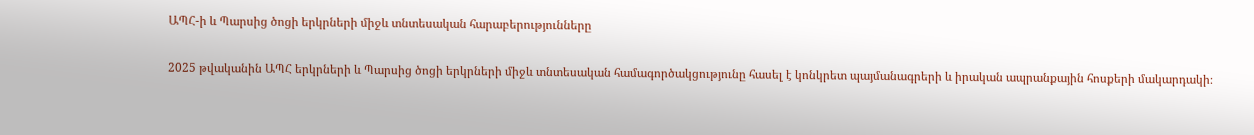ԱՊՀ-ի և Պարսից ծոցի երկրների միջև տնտեսական հարաբերությունները

2025 թվականին ԱՊՀ երկրների և Պարսից ծոցի երկրների միջև տնտեսական համագործակցությունը հասել է կոնկրետ պայմանագրերի և իրական ապրանքային հոսքերի մակարդակի։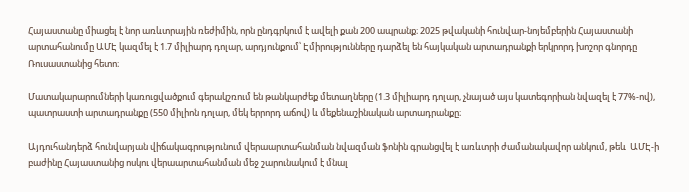Հայաստանը միացել է նոր առևտրային ռեժիմին, որն ընդգրկում է ավելի քան 200 ապրանք։ 2025 թվականի հունվար-նոյեմբերին Հայաստանի արտահանումը ԱՄԷ կազմել է 1.7 միլիարդ դոլար, արդյունքում՝ Էմիրությունները դարձել են հայկական արտադրանքի երկրորդ խոշոր գնորդը Ռուսաստանից հետո։

Մատակարարումների կառուցվածքում գերակշռում են թանկարժեք մետաղները (1.3 միլիարդ դոլար, չնայած այս կատեգորիան նվազել է 77%-ով), պատրաստի արտադրանքը (550 միլիոն դոլար, մեկ երրորդ աճով) և մեքենաշինական արտադրանքը։

Այդուհանդերձ հունվարյան վիճակագրությունում վերաարտահանման նվազման ֆոնին գրանցվել է առևտրի ժամանակավոր անկում, թեև  ԱՄԷ-ի բաժինը Հայաստանից ոսկու վերաարտահանման մեջ շարունակում է մնալ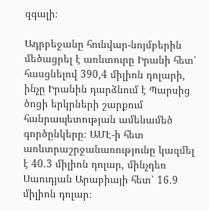զգալի։

Ադրբեջանը հունվար-նոյմբերին մեծացրել է առևտուրը Իրանի հետ՝ հասցնելով 390,4 միլիոն դոլարի, ինչը Իրանին դարձնում է Պարսից ծոցի երկրների շարքում հանրապետության ամենամեծ գործընկերը։ ԱՄԷ-ի հետ առևտրաշրջանառությունը կազմել է 40.3 միլիոն դոլար, մինչդեռ Սաուդյան Արաբիայի հետ՝ 16.9 միլիոն դոլար։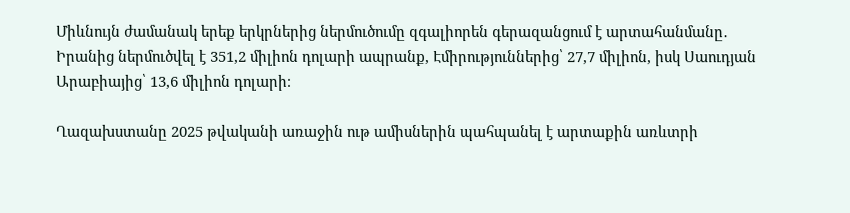Միևնույն ժամանակ երեք երկրներից ներմուծումը զգալիորեն գերազանցում է արտահանմանը․ Իրանից ներմուծվել է 351,2 միլիոն դոլարի ապրանք, Էմիրություններից՝ 27,7 միլիոն, իսկ Սաուդյան Արաբիայից՝ 13,6 միլիոն դոլարի։

Ղազախստանը 2025 թվականի առաջին ութ ամիսներին պահպանել է արտաքին առևտրի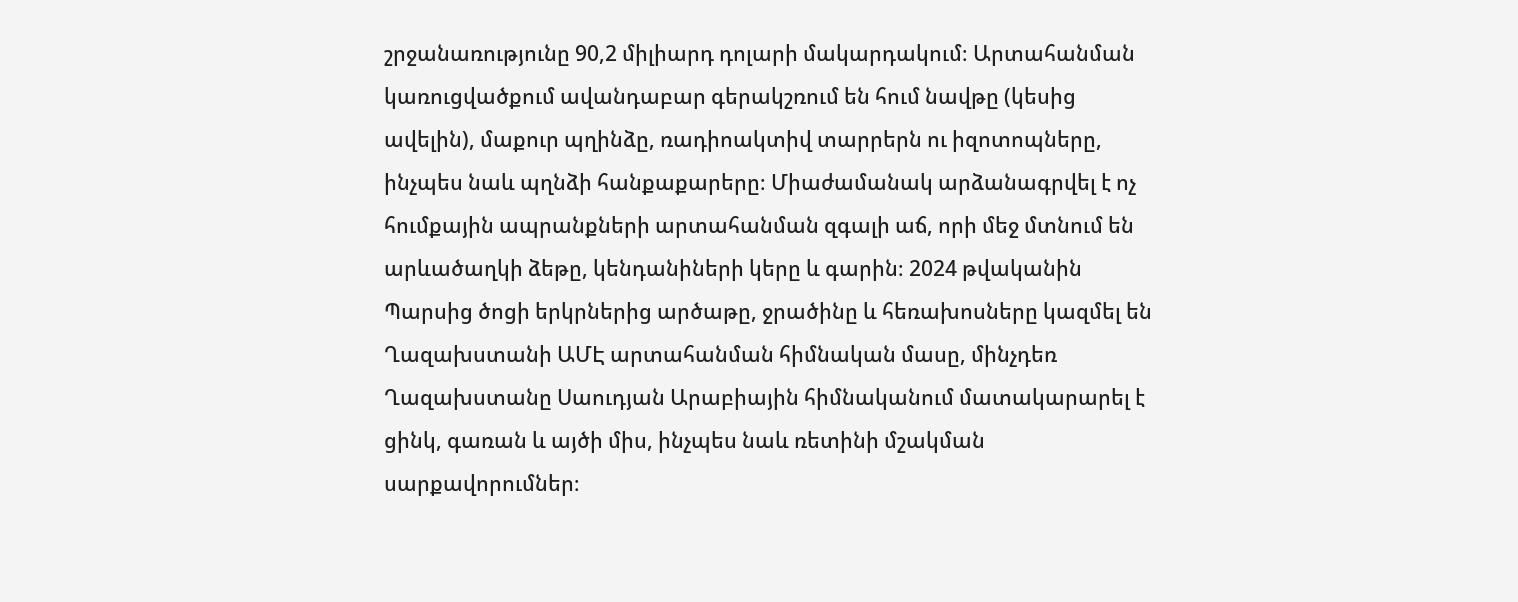շրջանառությունը 90,2 միլիարդ դոլարի մակարդակում։ Արտահանման կառուցվածքում ավանդաբար գերակշռում են հում նավթը (կեսից ավելին), մաքուր պղինձը, ռադիոակտիվ տարրերն ու իզոտոպները, ինչպես նաև պղնձի հանքաքարերը։ Միաժամանակ արձանագրվել է ոչ հումքային ապրանքների արտահանման զգալի աճ, որի մեջ մտնում են արևածաղկի ձեթը, կենդանիների կերը և գարին։ 2024 թվականին Պարսից ծոցի երկրներից արծաթը, ջրածինը և հեռախոսները կազմել են Ղազախստանի ԱՄԷ արտահանման հիմնական մասը, մինչդեռ Ղազախստանը Սաուդյան Արաբիային հիմնականում մատակարարել է ցինկ, գառան և այծի միս, ինչպես նաև ռետինի մշակման սարքավորումներ։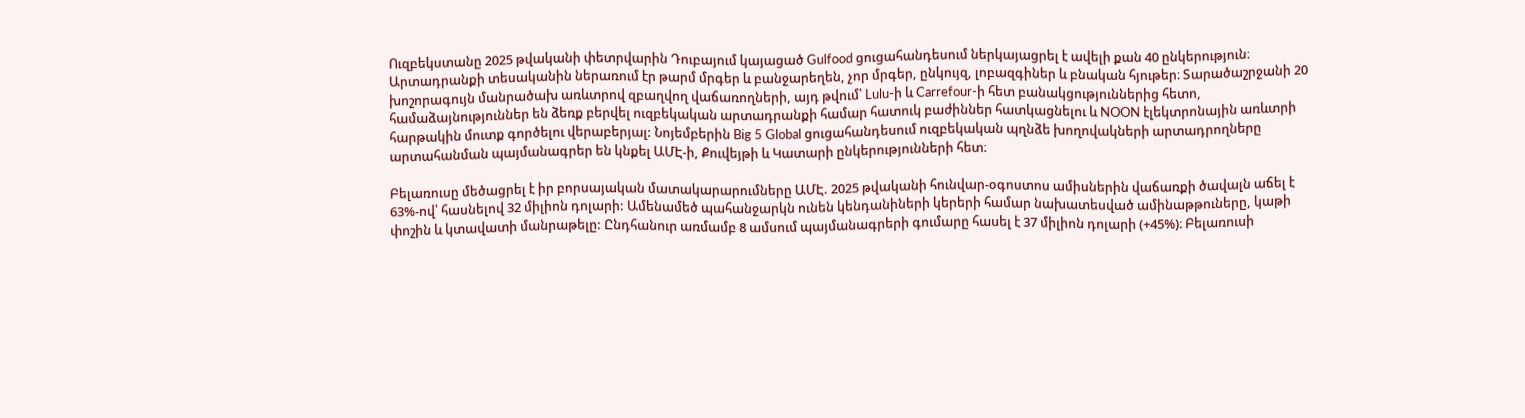Ուզբեկստանը 2025 թվականի փետրվարին Դուբայում կայացած Gulfood ցուցահանդեսում ներկայացրել է ավելի քան 40 ընկերություն։ Արտադրանքի տեսականին ներառում էր թարմ մրգեր և բանջարեղեն, չոր մրգեր, ընկույզ, լոբազգիներ և բնական հյութեր։ Տարածաշրջանի 20 խոշորագույն մանրածախ առևտրով զբաղվող վաճառողների, այդ թվում՝ Lulu-ի և Carrefour-ի հետ բանակցություններից հետո, համաձայնություններ են ձեռք բերվել ուզբեկական արտադրանքի համար հատուկ բաժիններ հատկացնելու և NOON էլեկտրոնային առևտրի հարթակին մուտք գործելու վերաբերյալ: Նոյեմբերին Big 5 Global ցուցահանդեսում ուզբեկական պղնձե խողովակների արտադրողները արտահանման պայմանագրեր են կնքել ԱՄԷ-ի, Քուվեյթի և Կատարի ընկերությունների հետ։

Բելառուսը մեծացրել է իր բորսայական մատակարարումները ԱՄԷ. 2025 թվականի հունվար-օգոստոս ամիսներին վաճառքի ծավալն աճել է 63%-ով՝ հասնելով 32 միլիոն դոլարի: Ամենամեծ պահանջարկն ունեն կենդանիների կերերի համար նախատեսված ամինաթթուները, կաթի փոշին և կտավատի մանրաթելը: Ընդհանուր առմամբ 8 ամսում պայմանագրերի գումարը հասել է 37 միլիոն դոլարի (+45%)։ Բելառուսի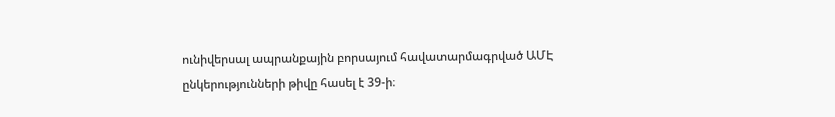ունիվերսալ ապրանքային բորսայում հավատարմագրված ԱՄԷ ընկերությունների թիվը հասել է 39-ի։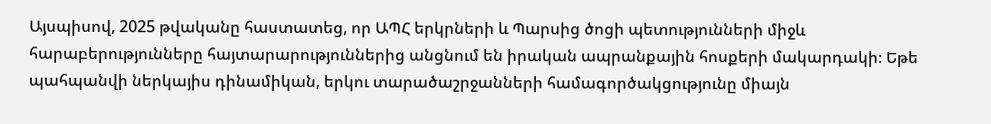Այսպիսով, 2025 թվականը հաստատեց, որ ԱՊՀ երկրների և Պարսից ծոցի պետությունների միջև հարաբերությունները հայտարարություններից անցնում են իրական ապրանքային հոսքերի մակարդակի։ Եթե պահպանվի ներկայիս դինամիկան, երկու տարածաշրջանների համագործակցությունը միայն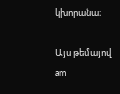կխորանա։

Այս թեմայով
am